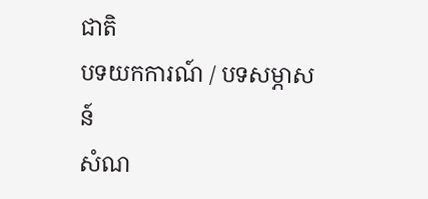ជាតិ
បទយកការណ៍ / បទសម្ភាសន៍
សំណ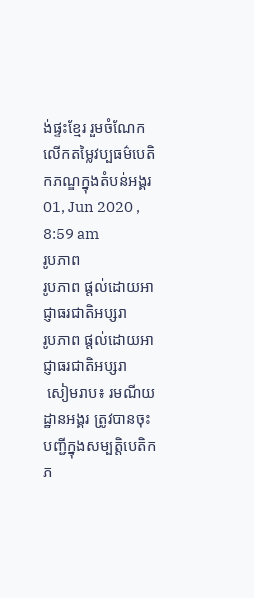ង់ផ្ទះខ្មែរ រួមចំណែកលើកតម្លៃវប្បធម៌បេតិកភណ្ឌក្នុងតំបន់អង្គរ
01, Jun 2020 , 8:59 am
រូបភាព
រូបភាព ផ្តល់ដោយអាជ្ញាធរជាតិអប្សរា
រូបភាព ផ្តល់ដោយអាជ្ញាធរជាតិអប្សរា
 សៀមរាប៖ រមណីយដ្ឋានអង្គរ ត្រូវបានចុះបញ្ជីក្នុងសម្បត្តិបេតិកភ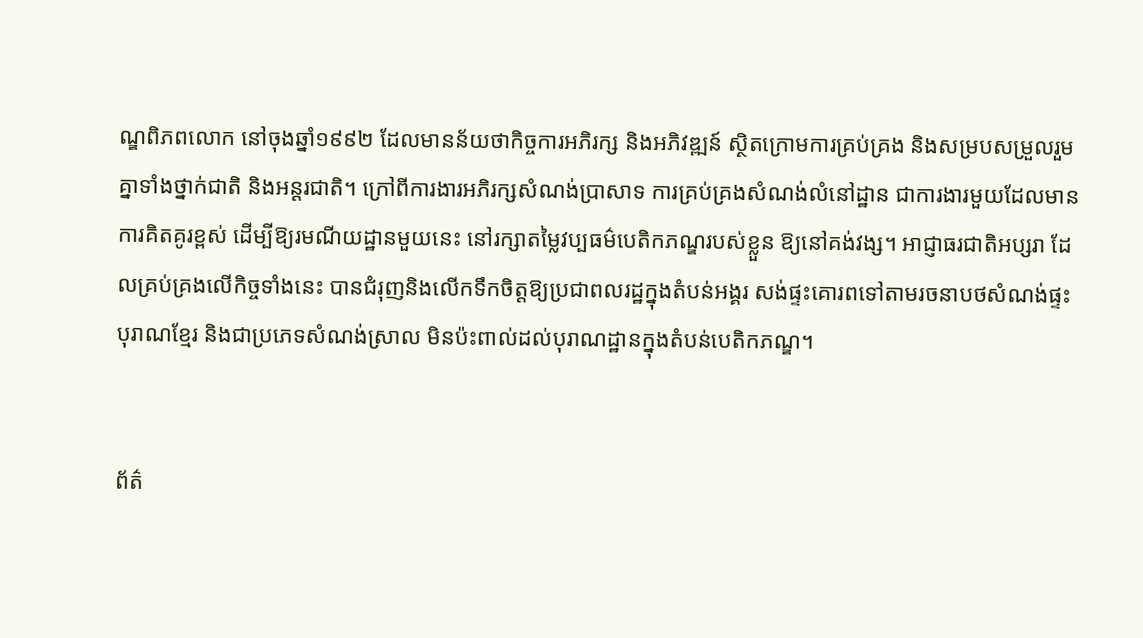ណ្ឌពិភពលោក នៅចុងឆ្នាំ១៩៩២ ដែលមានន័យថាកិច្ចការអភិរក្ស និងអភិវឌ្ឍន៍ ស្ថិតក្រោមការគ្រប់គ្រង និងសម្របសម្រួលរួមគ្នាទាំងថ្នាក់ជាតិ និងអន្ដរជាតិ។ ក្រៅពីការងារអភិរក្សសំណង់ប្រាសាទ ការគ្រប់គ្រងសំណង់លំនៅដ្ឋាន ជាការងារមួយដែលមានការគិតគូរខ្ពស់ ដើម្បីឱ្យរមណីយដ្ឋានមួយនេះ នៅរក្សាតម្លៃវប្បធម៌បេតិកភណ្ឌរបស់ខ្លួន ឱ្យនៅគង់វង្ស។ អាជ្ញាធរជាតិអប្សរា ដែលគ្រប់គ្រងលើកិច្ចទាំងនេះ បានជំរុញនិងលើកទឹកចិត្តឱ្យប្រជាពលរដ្ឋក្នុងតំបន់អង្គរ សង់ផ្ទះគោរពទៅតាមរចនាបថសំណង់ផ្ទះបុរាណខ្មែរ និងជាប្រភេទសំណង់ស្រាល មិនប៉ះពាល់ដល់បុរាណដ្ឋានក្នុងតំបន់បេតិកភណ្ឌ។


ព័ត៌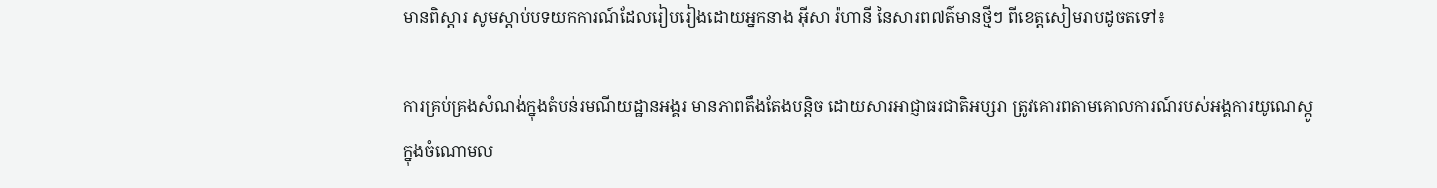មានពិស្ដារ សូមស្ដាប់បទយកការណ៍ដែលរៀបរៀងដោយអ្នកនាង អ៊ីសា រ៉ហានី នៃសារព៧ត៌មានថ្មីៗ ពីខេត្តសៀមរាបដូចតទៅ៖

ការគ្រប់គ្រងសំណង់ក្នុងតំបន់រមណីយដ្ឋានអង្គរ មានភាពតឹងតែងបន្ដិច ដោយសារអាជ្ញាធរជាតិអប្សរា ត្រូវគោរពតាមគោលការណ៍របស់អង្គការយូណេស្កូ ក្នុងចំណោមល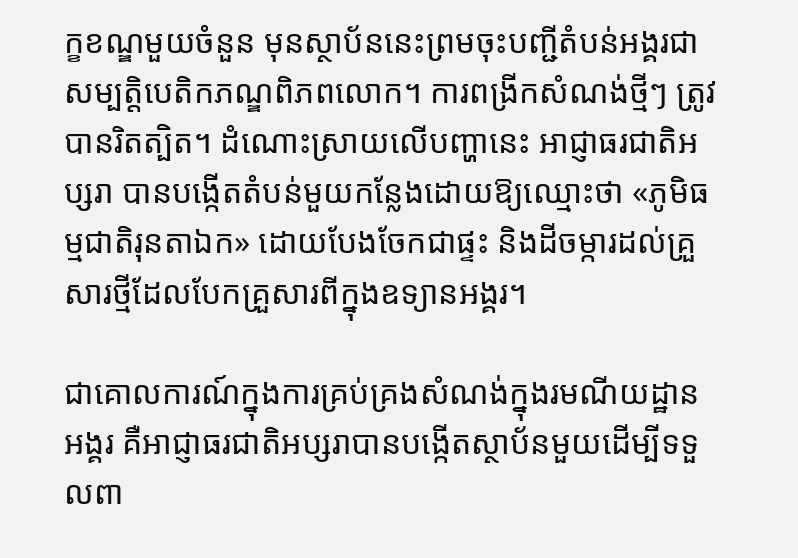ក្ខខណ្ឌមួយចំនួន មុនស្ថាប័ននេះព្រមចុះបញ្ជីតំបន់អង្គរជាសម្បត្តិបេតិកភណ្ឌពិភពលោក។ ការពង្រីកសំណង់ថ្មីៗ ត្រូវបានរិតត្បិត។ ដំណោះស្រាយលើបញ្ហានេះ អាជ្ញាធរជាតិអប្សរា បានបង្កើតតំបន់មួយកន្លែងដោយឱ្យឈ្មោះថា «ភូមិធម្មជាតិរុនតាឯក» ដោយបែងចែកជាផ្ទះ និងដីចម្ការដល់គ្រួសារថ្មីដែលបែកគ្រួសារពីក្នុងឧទ្យានអង្គរ។

ជាគោលការណ៍ក្នុងការគ្រប់គ្រងសំណង់ក្នុងរមណីយដ្ឋានអង្គរ គឺអាជ្ញាធរជាតិអប្សរាបានបង្កើតស្ថាប័នមួយដើម្បីទទួលពា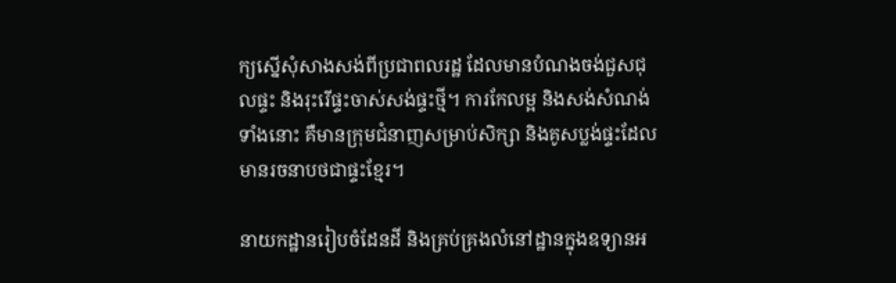ក្យស្នើសុំសាងសង់ពីប្រជាពលរដ្ឋ ដែលមានបំណងចង់ជួសជុលផ្ទះ និងរុះរើផ្ទះចាស់សង់ផ្ទះថ្មី។ ការកែលម្អ និងសង់សំណង់ទាំងនោះ គឺមានក្រុមជំនាញសម្រាប់សិក្សា និងគូសប្លង់ផ្ទះដែលមានរចនាបថជាផ្ទះខ្មែរ។

នាយកដ្ឋានរៀបចំដែនដី និងគ្រប់គ្រងលំនៅដ្ឋានក្នុងឧទ្យានអ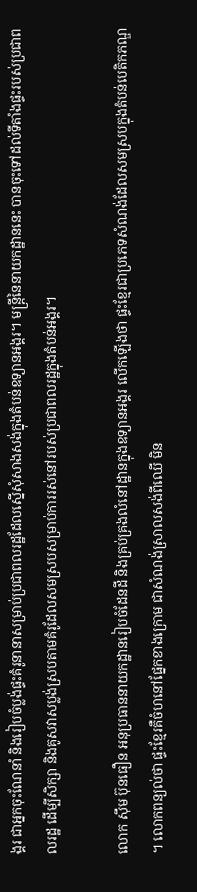ង្គរ ជាអ្នកចុះណែនាំ និងរៀបចំប្លង់ផ្ទះគំរូនានាសម្រាប់ប្រជាពលរដ្ឋដែលស្នើសុំសាងសង់ក្នុងតំបន់ឧទ្យានអង្គរ។ មន្ត្រីនៃនាយកដ្ឋាននេះ បានចុះទៅដល់ទីតាំងផ្ទះរបស់ប្រជាពលរដ្ឋ ដើម្បីសិក្សា និងគូសវាសប្លង់ស្របតាមគំរូដែលសមស្របសម្រាប់ការរស់នៅរបស់ប្រជាពលរដ្ឋក្នុងតំបន់អង្គរ។

លោក ស៊ឹម ប៊ុនធឿន អនុប្រធាននាយកដ្ឋានរៀបចំដែនដី និងគ្រប់គ្រងលំនៅដ្ឋានក្នុងឧទ្យានអង្គរ លើកឡើងថា ផ្ទះខ្មែរជាប្រភេទសំណង់ដែលសមស្របក្នុងតំបន់បេតិកភណ្ឌ។ លោកពន្យល់ថា ផ្ទះខ្មែរគឺចំហនៅផ្នែកខាងក្រោម ជាសំណង់ស្រាលសង់ពីឈើ មិន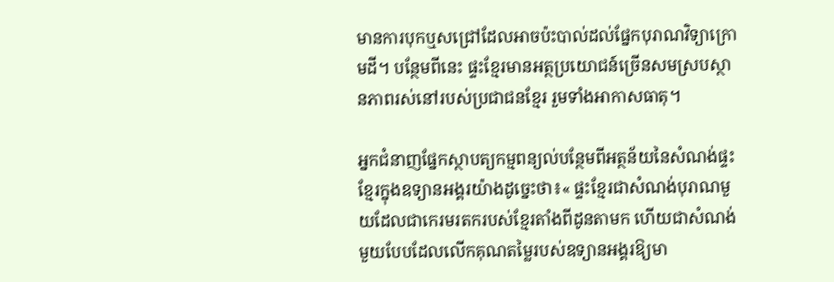មានការបុកឬសជ្រៅដែលអាចប៉ះបាល់ដល់ផ្នែកបុរាណវិទ្យាក្រោមដី។ បន្ថែមពីនេះ ផ្ទះខ្មែរមានអត្ថប្រយោជន៍ច្រើនសមស្របស្ថានភាពរស់នៅរបស់ប្រជាជនខ្មែរ រួមទាំងអាកាសធាតុ។

អ្នកជំនាញផ្នែកស្ថាបត្យកម្មពន្យល់បន្ថែមពីអត្ថន័យនៃសំណង់ផ្ទះខ្មែរក្នុងឧទ្យានអង្គរយ៉ាងដូច្នេះថា៖« ផ្ទះខ្មែរជាសំណង់បុរាណមួយដែលជាកេរមរតករបស់ខ្មែរតាំងពីដូនតាមក ហើយជាសំណង់មួយបែបដែលលើកគុណតម្លៃរបស់ឧទ្យានអង្គរឱ្យមា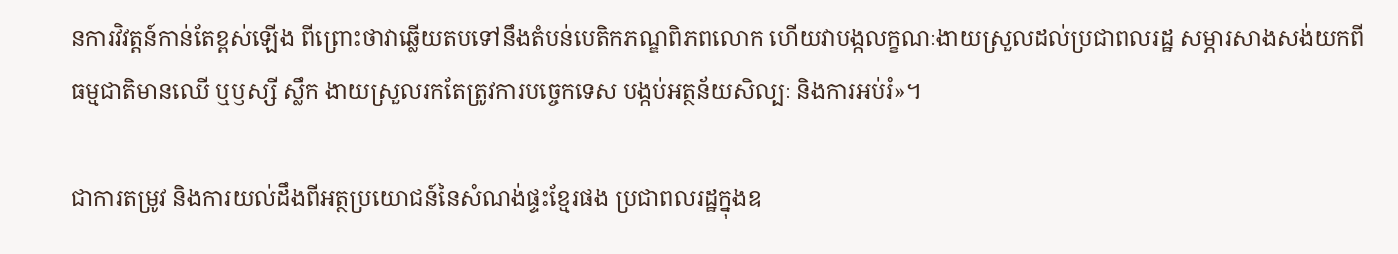នការវិវត្តន៍កាន់តែខ្ពស់ឡើង ពីព្រោះថាវាឆ្លើយតបទៅនឹងតំបន់បេតិកភណ្ឌពិភពលោក ហើយវាបង្កលក្ខណៈងាយស្រួលដល់ប្រជាពលរដ្ឋ សម្ភារសាងសង់យកពីធម្មជាតិមានឈើ ឬឫស្សី ស្លឹក ងាយស្រួលរកតែត្រូវការបច្ចេកទេស បង្កប់អត្ថន័យសិល្បៈ និងការអប់រំ»។

ជាការតម្រូវ និងការយល់ដឹងពីអត្ថប្រយោជន៍នៃសំណង់ផ្ទះខ្មែរផង ប្រជាពលរដ្ឋក្នុងឧ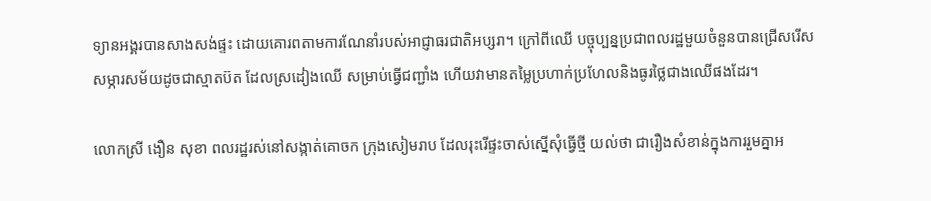ទ្យានអង្គរបានសាងសង់ផ្ទះ ដោយគោរពតាមការណែនាំរបស់អាជ្ញាធរជាតិអប្សរា។ ក្រៅពីឈើ បច្ចុប្បន្នប្រជាពលរដ្ឋមួយចំនួនបានជ្រើសរើសសម្ភារសម័យដូចជាស្មាតប៊ត ដែលស្រដៀងឈើ សម្រាប់ធ្វើជញ្ជាំង ហើយវាមានតម្លៃប្រហាក់ប្រហែលនិងធូរថ្លៃជាងឈើផងដែរ។

លោកស្រី ងឿន សុខា ពលរដ្ឋរស់នៅសង្កាត់គោចក ក្រុងសៀមរាប ដែលរុះរើផ្ទះចាស់ស្នើសុំធ្វើថ្មី យល់ថា ជារឿងសំខាន់ក្នុងការរួមគ្នាអ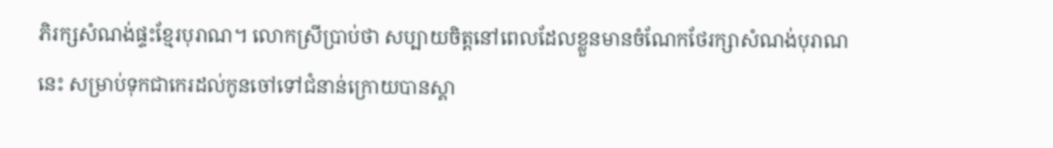ភិរក្សសំណង់ផ្ទះខ្មែរបុរាណ។ លោកស្រីប្រាប់ថា សប្បាយចិត្តនៅពេលដែលខ្លួនមានចំណែកថែរក្សាសំណង់បុរាណនេះ សម្រាប់ទុកជាកេរដល់កូនចៅទៅជំនាន់ក្រោយបានស្គា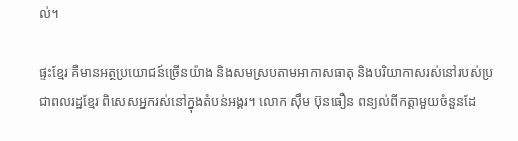ល់។

ផ្ទះខ្មែរ គឺមានអត្ថប្រយោជន៍ច្រើនយ៉ាង និងសមស្របតាមអាកាសធាតុ និងបរិយាកាសរស់នៅរបស់ប្រជាពលរដ្ឋខ្មែរ ពិសេសអ្នករស់នៅក្នុងតំបន់អង្គរ។ លោក ស៊ឹម ប៊ុនធឿន ពន្យល់ពីកត្ដាមួយចំនួនដែ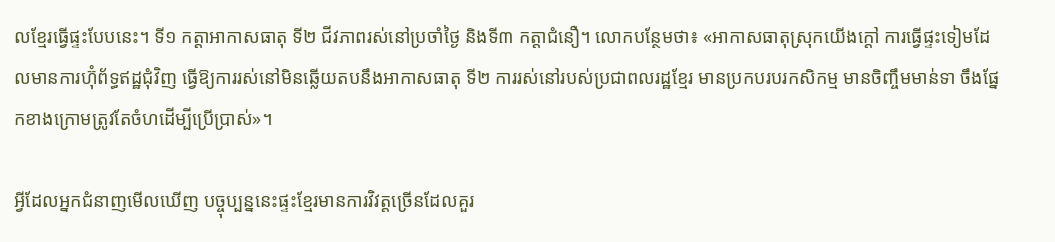លខ្មែរធ្វើផ្ទះបែបនេះ។ ទី១ កត្ដាអាកាសធាតុ ទី២ ជីវភាពរស់នៅប្រចាំថ្ងៃ និងទី៣ កត្ដាជំនឿ។ លោកបន្ថែមថា៖ «អាកាសធាតុស្រុកយើងក្ដៅ ការធ្វើផ្ទះទៀមដែលមានការហ៊ុំព័ទ្ធឥដ្ឋជុំវិញ ធ្វើឱ្យការរស់នៅមិនឆ្លើយតបនឹងអាកាសធាតុ ទី២ ការរស់នៅរបស់ប្រជាពលរដ្ឋខ្មែរ មានប្រកបរបរកសិកម្ម មានចិញ្ចឹមមាន់ទា ចឹងផ្នែកខាងក្រោមត្រូវតែចំហដើម្បីប្រើប្រាស់»។

អ្វីដែលអ្នកជំនាញមើលឃើញ បច្ចុប្បន្ននេះផ្ទះខ្មែរមានការវិវត្តច្រើនដែលគួរ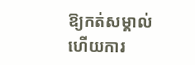ឱ្យកត់សម្គាល់ ហើយការ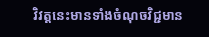វិវត្តនេះមានទាំងចំណុចវិជ្ជមាន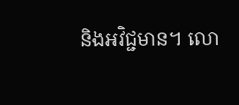និងអវិជ្ជមាន។ លោ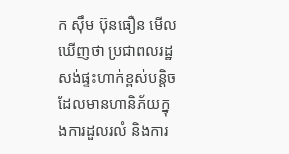ក ស៊ឹម ប៊ុនធឿន មើលឃើញថា ប្រជាពលរដ្ឋសង់ផ្ទះហាក់ខ្ពស់បន្ដិចដែលមានហានិភ័យក្នុងការដួលរលំ និងការ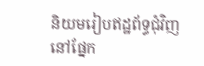និយមរៀបឥដ្ឋព័ទ្ធជុំវិញនៅផ្នែក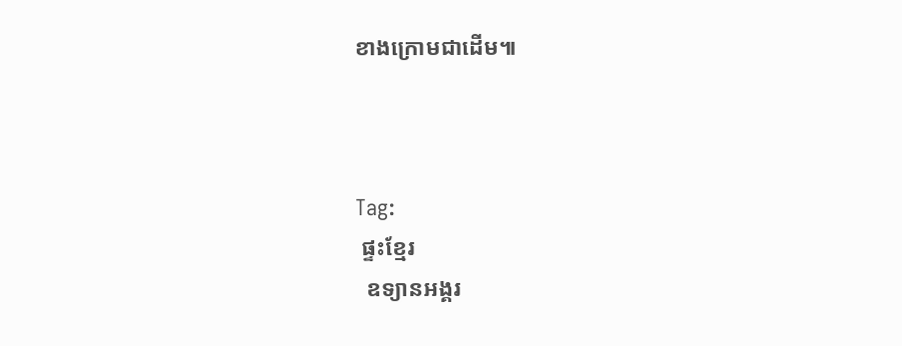ខាងក្រោមជាដើម៕



Tag:
 ផ្ទះខ្មែរ
  ឧទ្យានអង្គរ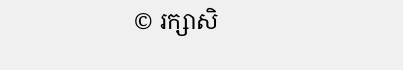© រក្សាសិ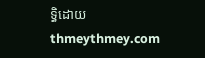ទ្ធិដោយ thmeythmey.com